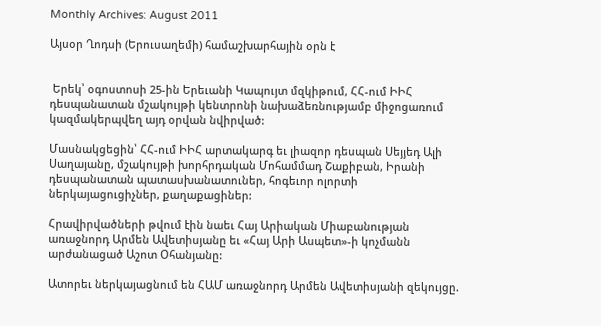Monthly Archives: August 2011

Այսօր Ղոդսի (Երուսաղեմի) համաշխարհային օրն է


 Երեկ՝ օգոստոսի 25-ին Երեւանի Կապույտ մզկիթում, ՀՀ-ում ԻԻՀ դեսպանատան մշակույթի կենտրոնի նախաձեռնությամբ միջոցառում կազմակերպվեղ այդ օրվան նվիրված:

Մասնակցեցին՝ ՀՀ-ում ԻԻՀ արտակարգ եւ լիազոր դեսպան Սեյյեդ Ալի Սաղայանը, մշակույթի խորհրդական Մոհամմադ Շաքիբան, Իրանի դեսպանատան պատասխանատուներ, հոգեւոր ոլորտի ներկայացուցիչներ, քաղաքացիներ:

Հրավիրվածների թվում էին նաեւ Հայ Արիական Միաբանության առաջնորդ Արմեն Ավետիսյանը եւ «Հայ Արի Ասպետ»-ի կոչմանն արժանացած Աշոտ Օհանյանը:

Ատորեւ ներկայացնում են ՀԱՄ առաջնորդ Արմեն Ավետիսյանի զեկույցը.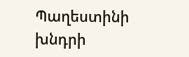Պաղեստինի խնդրի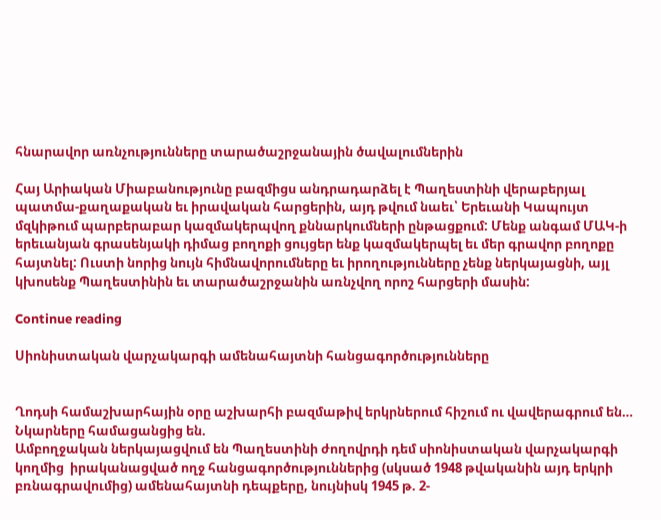հնարավոր առնչությունները տարածաշրջանային ծավալումներին

Հայ Արիական Միաբանությունը բազմիցս անդրադարձել է Պաղեստինի վերաբերյալ պատմա-քաղաքական եւ իրավական հարցերին, այդ թվում նաեւ՝ Երեւանի Կապույտ մզկիթում պարբերաբար կազմակերպվող քննարկումների ընթացքում: Մենք անգամ ՄԱԿ-ի երեւանյան գրասենյակի դիմաց բողոքի ցույցեր ենք կազմակերպել եւ մեր գրավոր բողոքը հայտնել: Ուստի նորից նույն հիմնավորումները եւ իրողությունները չենք ներկայացնի, այլ կխոսենք Պաղեստինին եւ տարածաշրջանին առնչվող որոշ հարցերի մասին:

Continue reading

Սիոնիստական վարչակարգի ամենահայտնի հանցագործությունները


Ղոդսի համաշխարհային օրը աշխարհի բազմաթիվ երկրներում հիշում ու վավերագրում են…
Նկարները համացանցից են.
Ամբողջական ներկայացվում են Պաղեստինի ժողովրդի դեմ սիոնիստական վարչակարգի կողմից  իրականացված ողջ հանցագործություններից (սկսած 1948 թվականին այդ երկրի բռնագրավումից) ամենահայտնի դեպքերը, նույնիսկ 1945 թ. 2-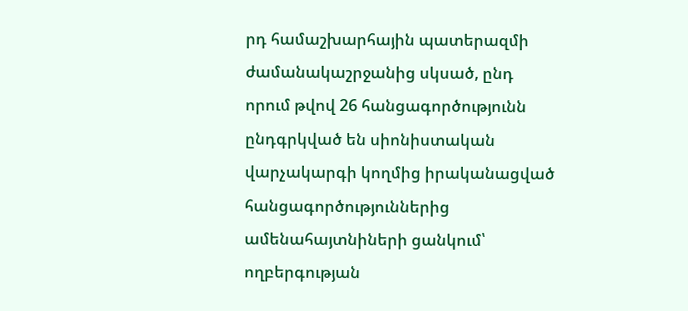րդ համաշխարհային պատերազմի ժամանակաշրջանից սկսած, ընդ որում թվով 26 հանցագործությունն ընդգրկված են սիոնիստական վարչակարգի կողմից իրականացված հանցագործություններից ամենահայտնիների ցանկում՝ ողբերգության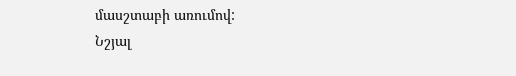մասշտաբի առումով:
Նշյալ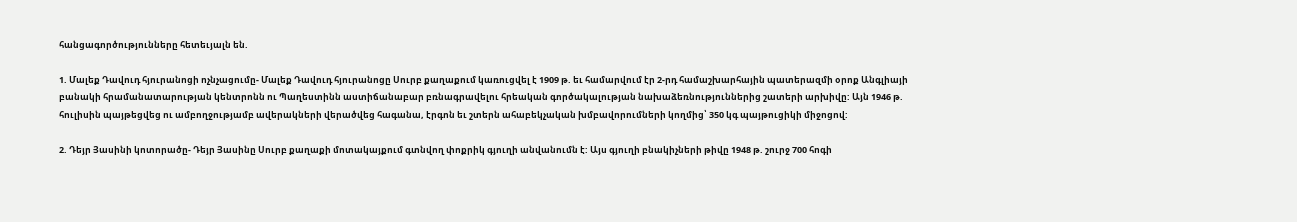հանցագործությունները հետեւյալն են.

1. Մալեք Դավուդ հյուրանոցի ոչնչացումը- Մալեք Դավուդ հյուրանոցը Սուրբ քաղաքում կառուցվել է 1909 թ. եւ համարվում էր 2-րդ համաշխարհային պատերազմի օրոք Անգլիայի բանակի հրամանատարության կենտրոնն ու Պաղեստինն աստիճանաբար բռնագրավելու հրեական գործակալության նախաձեռնություններից շատերի արխիվը: Այն 1946 թ. հուլիսին պայթեցվեց ու ամբողջությամբ ավերակների վերածվեց հագանա, էրգոն եւ շտերն ահաբեկչական խմբավորումների կողմից՝ 350 կգ պայթուցիկի միջոցով:

2. Դեյր Յասինի կոտորածը- Դեյր Յասինը Սուրբ քաղաքի մոտակայքում գտնվող փոքրիկ գյուղի անվանումն է: Այս գյուղի բնակիչների թիվը 1948 թ. շուրջ 700 հոգի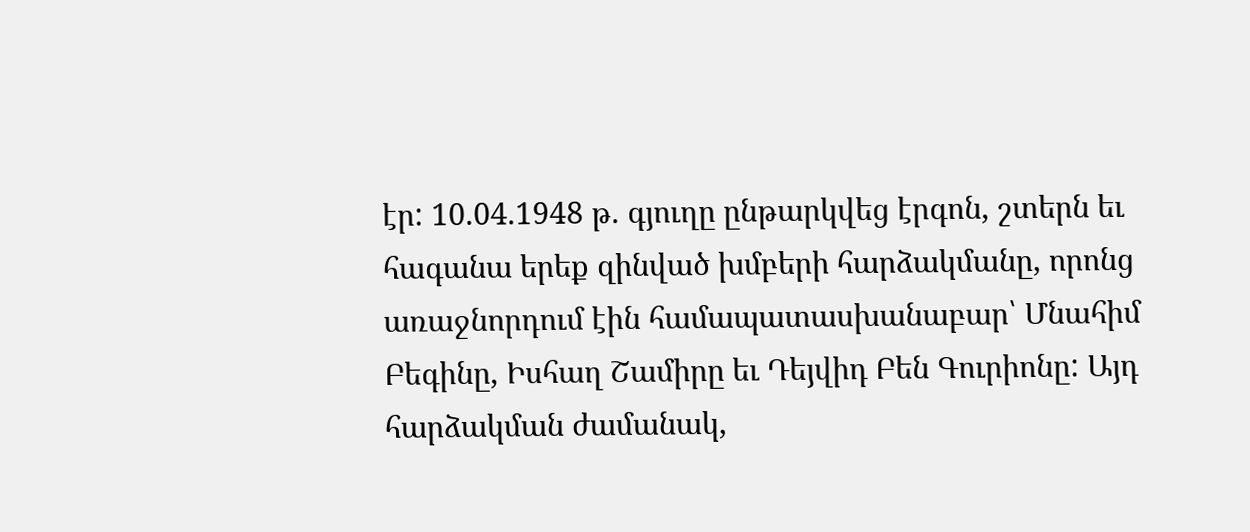էր: 10.04.1948 թ. գյուղը ընթարկվեց էրգոն, շտերն եւ հագանա երեք զինված խմբերի հարձակմանը, որոնց առաջնորդում էին համապատասխանաբար՝ Մնահիմ Բեգինը, Իսհաղ Շամիրը եւ Դեյվիդ Բեն Գուրիոնը: Այդ հարձակման ժամանակ,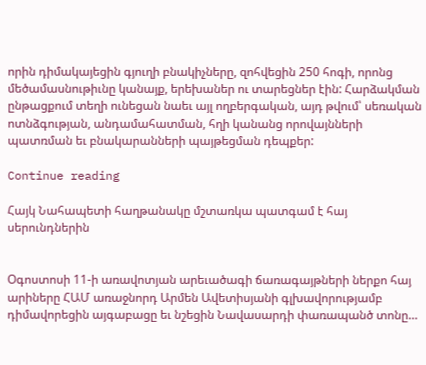որին դիմակայեցին գյուղի բնակիչները, զոհվեցին 250 հոգի, որոնց մեծամասնութիւնը կանայք, երեխաներ ու տարեցներ էին: Հարձակման ընթացքում տեղի ունեցան նաեւ այլ ողբերգական, այդ թվում՝ սեռական ոտնձգության, անդամահատման, հղի կանանց որովայնների պատռման եւ բնակարանների պայթեցման դեպքեր:

Continue reading

Հայկ Նահապետի հաղթանակը մշտառկա պատգամ է հայ սերունդներին


Օգոստոսի 11-ի առավոտյան արեւածագի ճառագայթների ներքո հայ արիները ՀԱՄ առաջնորդ Արմեն Ավետիսյանի գլխավորությամբ դիմավորեցին այգաբացը եւ նշեցին Նավասարդի փառապանծ տոնը…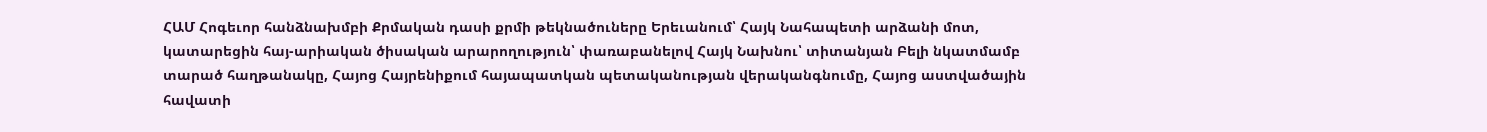ՀԱՄ Հոգեւոր հանձնախմբի Քրմական դասի քրմի թեկնածուները Երեւանում՝ Հայկ Նահապետի արձանի մոտ, կատարեցին հայ-արիական ծիսական արարողություն՝ փառաբանելով Հայկ Նախնու՝ տիտանյան Բելի նկատմամբ տարած հաղթանակը, Հայոց Հայրենիքում հայապատկան պետականության վերականգնումը, Հայոց աստվածային հավատի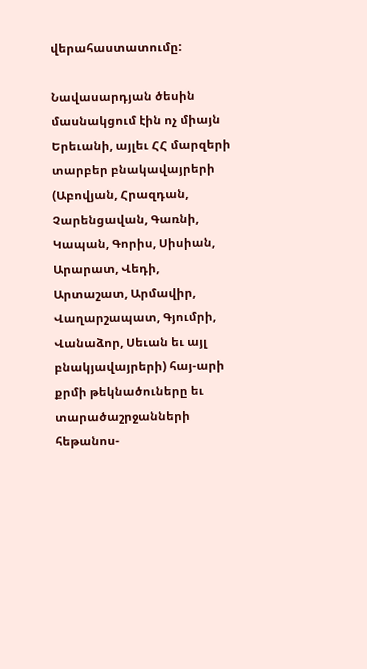վերահաստատումը:

Նավասարդյան ծեսին մասնակցում էին ոչ միայն Երեւանի, այլեւ ՀՀ մարզերի տարբեր բնակավայրերի (Աբովյան, Հրազդան, Չարենցավան, Գառնի, Կապան, Գորիս, Սիսիան, Արարատ, Վեդի, Արտաշատ, Արմավիր, Վաղարշապատ, Գյումրի, Վանաձոր, Սեւան եւ այլ բնակյավայրերի) հայ-արի քրմի թեկնածուները եւ տարածաշրջանների հեթանոս-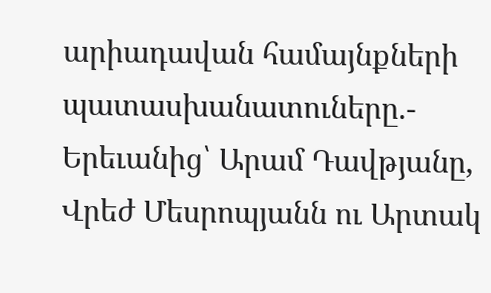արիադավան համայնքների պատասխանատուները.- Երեւանից՝ Արամ Դավթյանը, Վրեժ Մեսրոպյանն ու Արտակ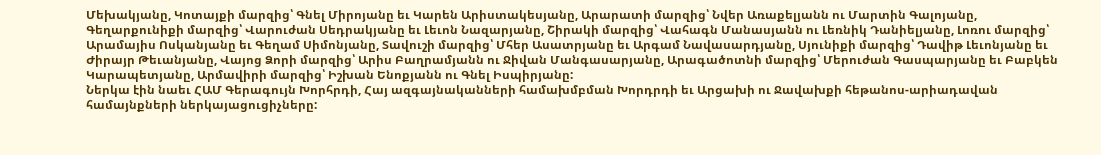Մեխակյանը, Կոտայքի մարզից՝ Գնել Միրոյանը եւ Կարեն Արիստակեսյանը, Արարատի մարզից՝ Նվեր Առաքելյանն ու Մարտին Գալոյանը, Գեղարքունիքի մարզից՝ Վարուժան Սեդրակյանը եւ Լեւոն Նազարյանը, Շիրակի մարզից՝ Վահագն Մանասյանն ու Լեռնիկ Դանիելյանը, Լոռու մարզից՝ Արամայիս Ոսկանյանը եւ Գեղամ Սիմոնյանը, Տավուշի մարզից՝ Մհեր Ասատրյանը եւ Արգամ Նավասարդյանը, Սյունիքի մարզից՝ Դավիթ Լեւոնյանը եւ Ժիրայր Թեւանյանը, Վայոց Ձորի մարզից՝ Արիս Բաղրամյանն ու Ջիվան Մանգասարյանը, Արագածոտնի մարզից՝ Մերուժան Գասպարյանը եւ Բաբկեն Կարապետյանը, Արմավիրի մարզից՝ Իշխան Ենոքյանն ու Գնել Իսպիրյանը:
Ներկա էին նաեւ ՀԱՄ Գերագույն Խորհրդի, Հայ ազգայնականների համախմբման Խորդրդի եւ Արցախի ու Ջավախքի հեթանոս-արիադավան համայնքների ներկայացուցիչները: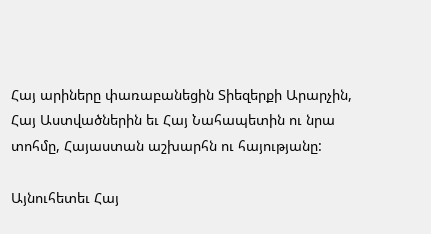Հայ արիները փառաբանեցին Տիեզերքի Արարչին, Հայ Աստվածներին եւ Հայ Նահապետին ու նրա տոհմը, Հայաստան աշխարհն ու հայությանը:

Այնուհետեւ Հայ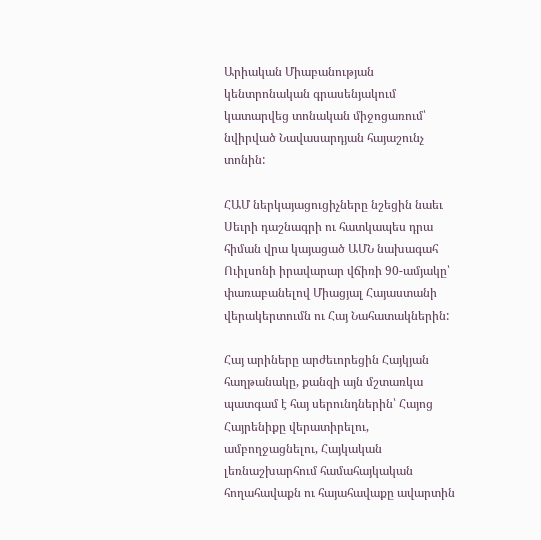Արիական Միաբանության կենտրոնական գրասենյակում կատարվեց տոնական միջոցառում՝ նվիրված Նավասարդյան հայաշունչ տոնին:

ՀԱՄ ներկայացուցիչները նշեցին նաեւ Սեւրի դաշնագրի ու հատկապես դրա հիման վրա կայացած ԱՄՆ նախագահ Ուիլսոնի իրավարար վճիռի 90-ամյակը՝ փառաբանելով Միացյալ Հայաստանի վերակերտումն ու Հայ Նահատակներին:

Հայ արիները արժեւորեցին Հայկյան հաղթանակը, քանզի այն մշտառկա պատգամ է հայ սերունդներին՝ Հայոց Հայրենիքը վերատիրելու, ամբողջացնելու, Հայկական լեռնաշխարհում համահայկական հողահավաքն ու հայահավաքը ավարտին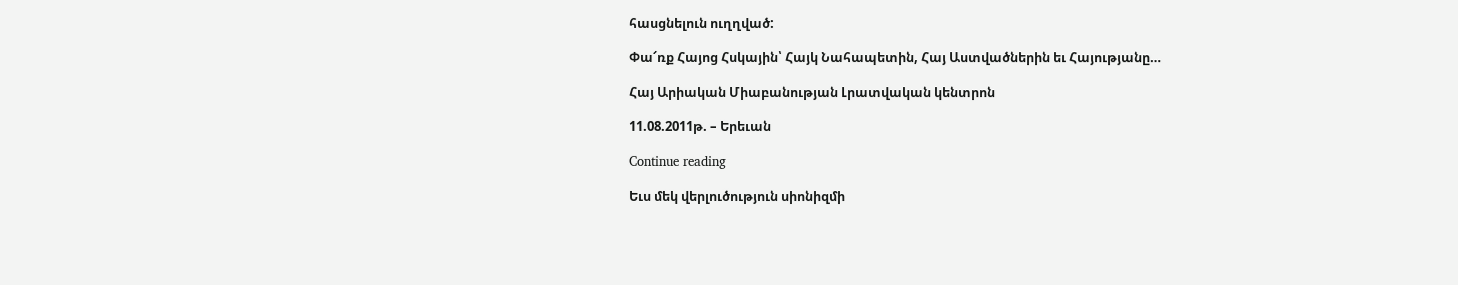հասցնելուն ուղղված:

Փա՜ռք Հայոց Հսկային՝ Հայկ Նահապետին, Հայ Աստվածներին եւ Հայությանը…

Հայ Արիական Միաբանության Լրատվական կենտրոն

11.08.2011թ. – Երեւան

Continue reading

Եւս մեկ վերլուծություն սիոնիզմի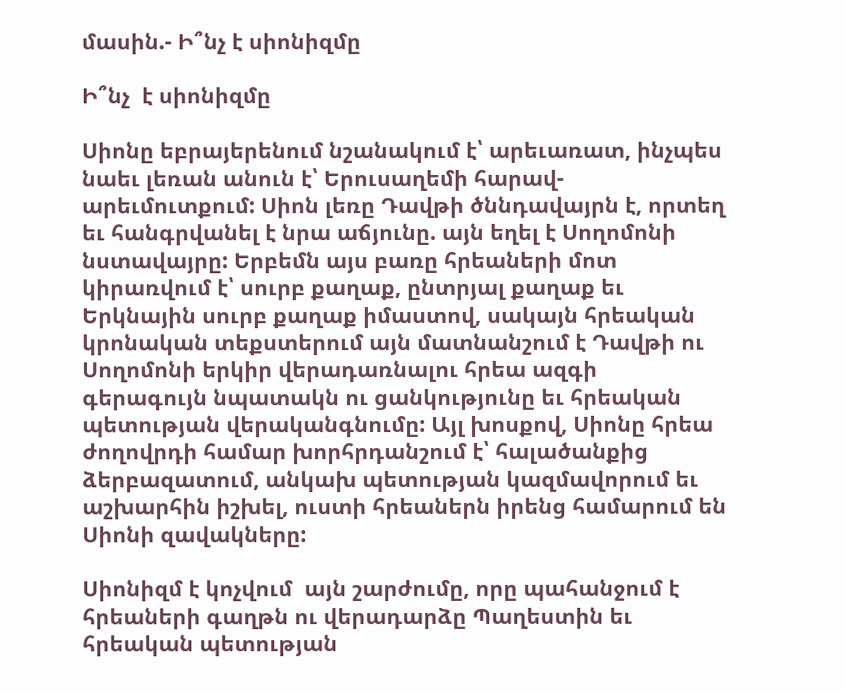մասին.- Ի՞նչ է սիոնիզմը

Ի՞նչ  է սիոնիզմը

Սիոնը եբրայերենում նշանակում է՝ արեւառատ, ինչպես նաեւ լեռան անուն է՝ Երուսաղեմի հարավ-արեւմուտքում: Սիոն լեռը Դավթի ծննդավայրն է, որտեղ եւ հանգրվանել է նրա աճյունը. այն եղել է Սողոմոնի նստավայրը: Երբեմն այս բառը հրեաների մոտ կիրառվում է՝ սուրբ քաղաք, ընտրյալ քաղաք եւ Երկնային սուրբ քաղաք իմաստով, սակայն հրեական կրոնական տեքստերում այն մատնանշում է Դավթի ու Սողոմոնի երկիր վերադառնալու հրեա ազգի գերագույն նպատակն ու ցանկությունը եւ հրեական պետության վերականգնումը: Այլ խոսքով, Սիոնը հրեա ժողովրդի համար խորհրդանշում է՝ հալածանքից ձերբազատում, անկախ պետության կազմավորում եւ աշխարհին իշխել, ուստի հրեաներն իրենց համարում են Սիոնի զավակները:

Սիոնիզմ է կոչվում  այն շարժումը, որը պահանջում է  հրեաների գաղթն ու վերադարձը Պաղեստին եւ հրեական պետության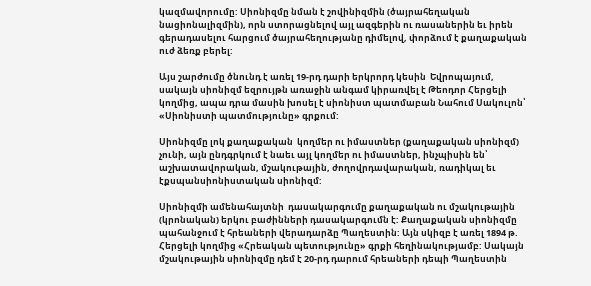կազմավորումը: Սիոնիզմը նման է շովինիզմին (ծայրահեղական նացիոնալիզմին), որն ստորացնելով այլ ազգերին ու ռասաներին եւ իրեն գերադասելու հարցում ծայրահեղությանը դիմելով, փորձում է քաղաքական ուժ ձեռք բերել:

Այս շարժումը ծնունդ է առել 19-րդ դարի երկրորդ կեսին  Եվրոպայում, սակայն սիոնիզմ եզրույթն առաջին անգամ կիրառվել է Թեոդոր Հերցելի կողմից, ապա դրա մասին խոսել է սիոնիստ պատմաբան Նահում Սակուլոն՝ «Սիոնիստի պատմությունը» գրքում:

Սիոնիզմը լոկ քաղաքական  կողմեր ու իմաստներ (քաղաքական սիոնիզմ) չունի, այն ընդգրկում է նաեւ այլ կողմեր ու իմաստներ, ինչպիսին են՝ աշխատավորական, մշակութային, ժողովրդավարական, ռադիկալ եւ էքսպանսիոնիստական սիոնիզմ:

Սիոնիզմի ամենահայտնի  դասակարգումը քաղաքական ու մշակութային (կրոնական) երկու բաժինների դասակարգումն է: Քաղաքական սիոնիզմը պահանջում է հրեաների վերադարձը Պաղեստին: Այն սկիզբ է առել 1894 թ. Հերցելի կողմից «Հրեական պետությունը» գրքի հեղինակությամբ: Սակայն մշակութային սիոնիզմը դեմ է 20-րդ դարում հրեաների դեպի Պաղեստին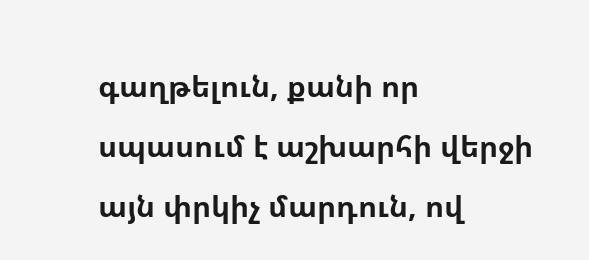գաղթելուն, քանի որ սպասում է աշխարհի վերջի այն փրկիչ մարդուն, ով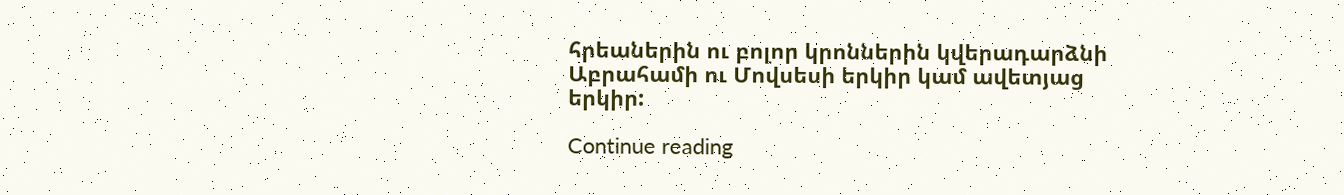հրեաներին ու բոլոր կրոններին կվերադարձնի Աբրահամի ու Մովսեսի երկիր կամ ավետյաց երկիր:

Continue reading